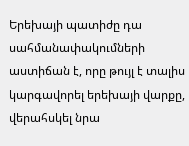Երեխայի պատիժը դա սահմանափակումների աստիճան է, որը թույլ է տալիս կարգավորել երեխայի վարքը, վերահսկել նրա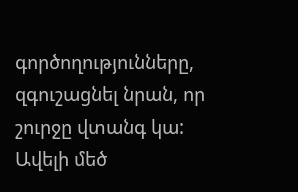գործողությունները, զգուշացնել նրան, որ շուրջը վտանգ կա:
Ավելի մեծ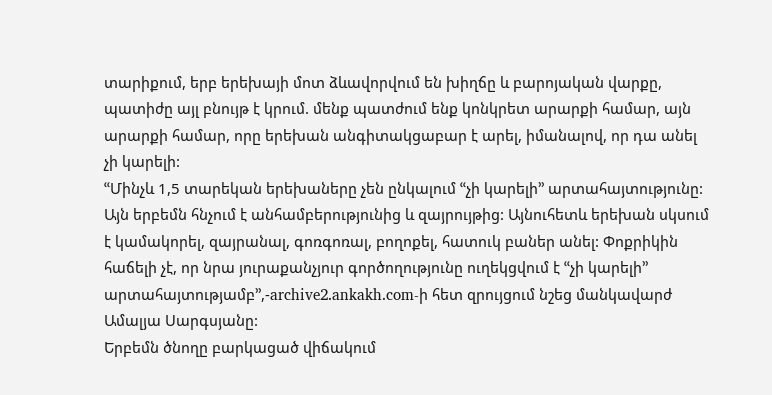տարիքում, երբ երեխայի մոտ ձևավորվում են խիղճը և բարոյական վարքը, պատիժը այլ բնույթ է կրում. մենք պատժում ենք կոնկրետ արարքի համար, այն արարքի համար, որը երեխան անգիտակցաբար է արել, իմանալով, որ դա անել չի կարելի:
ՙՙՄինչև 1,5 տարեկան երեխաները չեն ընկալում ՙՙչի կարելի՚՚ արտահայտությունը: Այն երբեմն հնչում է անհամբերությունից և զայրույթից: Այնուհետև երեխան սկսում է կամակորել, զայրանալ, գոռգոռալ, բողոքել, հատուկ բաներ անել: Փոքրիկին հաճելի չէ, որ նրա յուրաքանչյուր գործողությունը ուղեկցվում է ՙՙչի կարելի՚՚ արտահայտությամբ՚՚,-archive2.ankakh.com-ի հետ զրույցում նշեց մանկավարժ Ամալյա Սարգսյանը:
Երբեմն ծնողը բարկացած վիճակում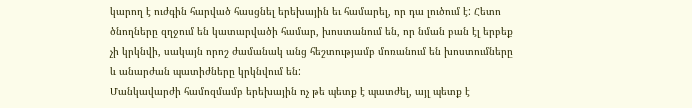կարող է ուժգին հարված հասցնել երեխային եւ համարել, որ դա լուծում է: Հետո ծնողները զղջում են կատարվածի համար, խոստանում են, որ նման բան էլ երբեք չի կրկնվի, սակայն որոշ ժամանակ անց հեշտությամբ մոռանում են խոստումները և անարժան պատիժները կրկնվում են:
Մանկավարժի համոզմամբ երեխային ոչ թե պետք է պատժել, այլ պետք է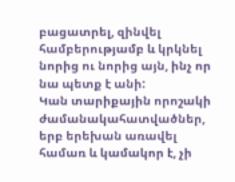բացատրել, զինվել համբերությամբ և կրկնել նորից ու նորից այն, ինչ որ նա պետք է անի:
Կան տարիքային որոշակի ժամանակահատվածներ, երբ երեխան առավել համառ և կամակոր է, չի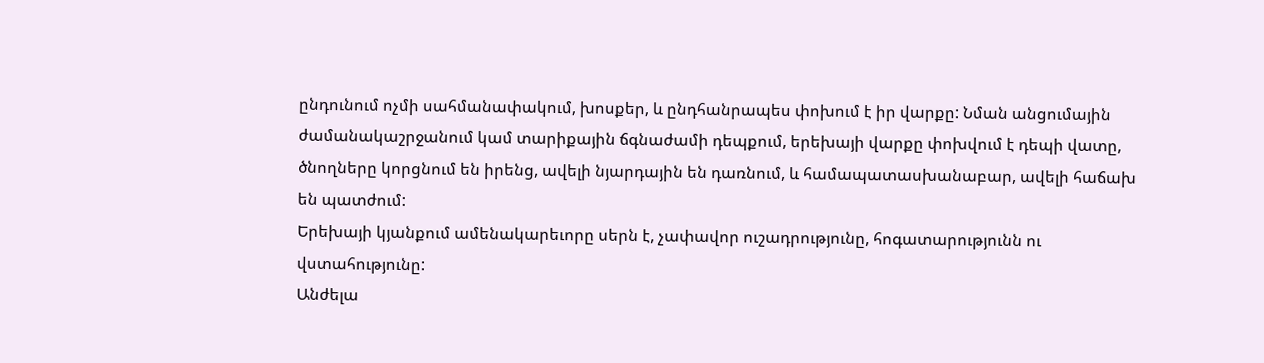ընդունում ոչմի սահմանափակում, խոսքեր, և ընդհանրապես փոխում է իր վարքը: Նման անցումային ժամանակաշրջանում կամ տարիքային ճգնաժամի դեպքում, երեխայի վարքը փոխվում է դեպի վատը, ծնողները կորցնում են իրենց, ավելի նյարդային են դառնում, և համապատասխանաբար, ավելի հաճախ են պատժում:
Երեխայի կյանքում ամենակարեւորը սերն է, չափավոր ուշադրությունը, հոգատարությունն ու վստահությունը:
Անժելա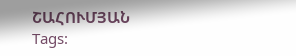ՇԱՀՈՒՄՅԱՆ
Tags: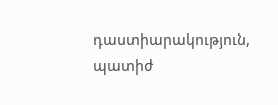դաստիարակություն, պատիժ